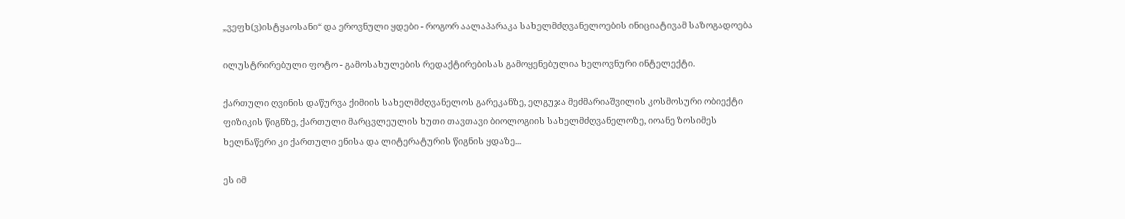„ვეფხ(ვ)ისტყაოსანი“ და ეროვნული ყდები - როგორ აალაპარაკა სახელმძღვანელოების ინიციატივამ საზოგადოება

ილუსტრირებული ფოტო - გამოსახულების რედაქტირებისას გამოყენებულია ხელოვნური ინტელექტი.

ქართული ღვინის დაწურვა ქიმიის სახელმძღვანელოს გარეკანზე, ელგუჯა მეძმარიაშვილის კოსმოსური ობიექტი ფიზიკის წიგნზე, ქართული მარცვლეულის ხუთი თავთავი ბიოლოგიის სახელმძღვანელოზე, იოანე ზოსიმეს ხელნაწერი კი ქართული ენისა და ლიტერატურის წიგნის ყდაზე...

ეს იმ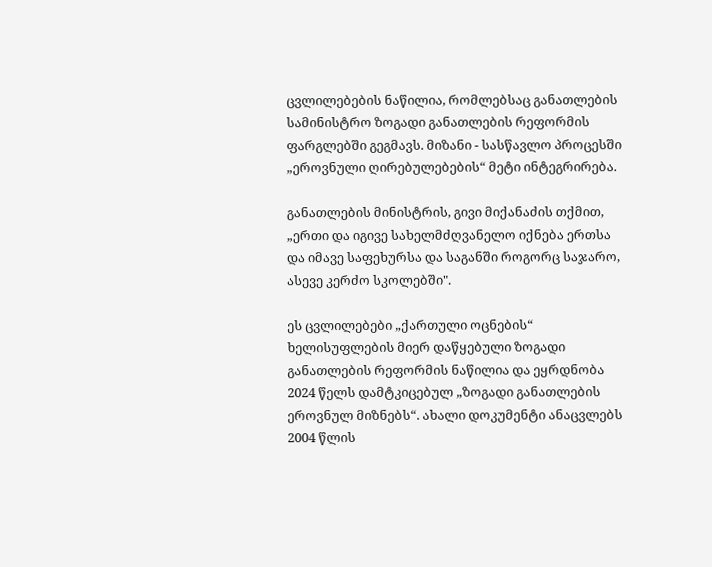ცვლილებების ნაწილია, რომლებსაც განათლების სამინისტრო ზოგადი განათლების რეფორმის ფარგლებში გეგმავს. მიზანი - სასწავლო პროცესში „ეროვნული ღირებულებების“ მეტი ინტეგრირება.

განათლების მინისტრის, გივი მიქანაძის თქმით, „ერთი და იგივე სახელმძღვანელო იქნება ერთსა და იმავე საფეხურსა და საგანში როგორც საჯარო, ასევე კერძო სკოლებში".

ეს ცვლილებები „ქართული ოცნების“ ხელისუფლების მიერ დაწყებული ზოგადი განათლების რეფორმის ნაწილია და ეყრდნობა 2024 წელს დამტკიცებულ „ზოგადი განათლების ეროვნულ მიზნებს“. ახალი დოკუმენტი ანაცვლებს 2004 წლის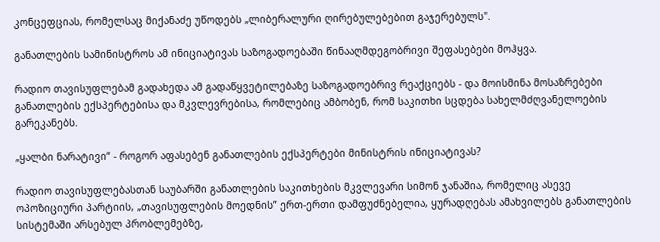კონცეფციას, რომელსაც მიქანაძე უწოდებს „ლიბერალური ღირებულებებით გაჯერებულს".

განათლების სამინისტროს ამ ინიციატივას საზოგადოებაში წინააღმდეგობრივი შეფასებები მოჰყვა.

რადიო თავისუფლებამ გადახედა ამ გადაწყვეტილებაზე საზოგადოებრივ რეაქციებს - და მოისმინა მოსაზრებები განათლების ექსპერტებისა და მკვლევრებისა, რომლებიც ამბობენ, რომ საკითხი სცდება სახელმძღვანელოების გარეკანებს.

„ყალბი ნარატივი“ - როგორ აფასებენ განათლების ექსპერტები მინისტრის ინიციატივას?

რადიო თავისუფლებასთან საუბარში განათლების საკითხების მკვლევარი სიმონ ჯანაშია, რომელიც ასევე ოპოზიციური პარტიის, „თავისუფლების მოედნის” ერთ-ერთი დამფუძნებელია, ყურადღებას ამახვილებს განათლების სისტემაში არსებულ პრობლემებზე,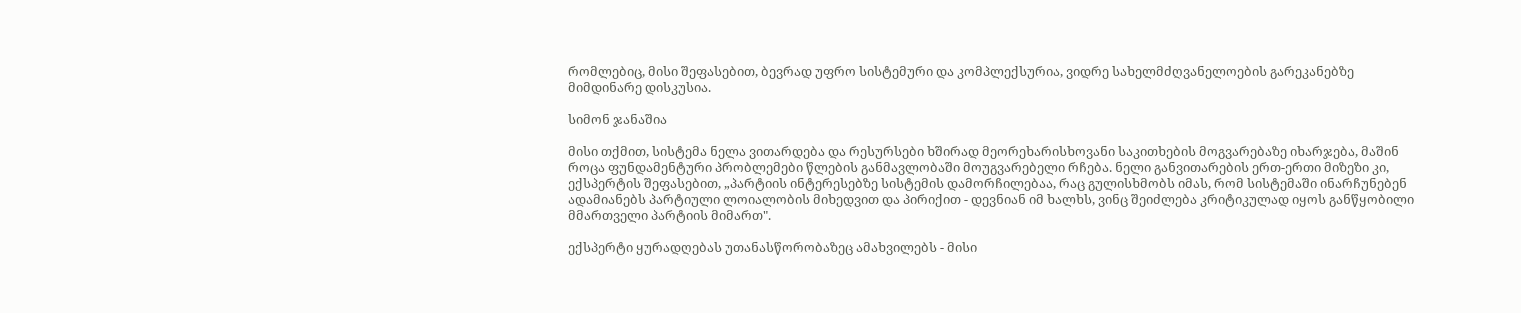რომლებიც, მისი შეფასებით, ბევრად უფრო სისტემური და კომპლექსურია, ვიდრე სახელმძღვანელოების გარეკანებზე მიმდინარე დისკუსია.

სიმონ ჯანაშია

მისი თქმით, სისტემა ნელა ვითარდება და რესურსები ხშირად მეორეხარისხოვანი საკითხების მოგვარებაზე იხარჯება, მაშინ როცა ფუნდამენტური პრობლემები წლების განმავლობაში მოუგვარებელი რჩება. ნელი განვითარების ერთ-ერთი მიზეზი კი, ექსპერტის შეფასებით, „პარტიის ინტერესებზე სისტემის დამორჩილებაა, რაც გულისხმობს იმას, რომ სისტემაში ინარჩუნებენ ადამიანებს პარტიული ლოიალობის მიხედვით და პირიქით - დევნიან იმ ხალხს, ვინც შეიძლება კრიტიკულად იყოს განწყობილი მმართველი პარტიის მიმართ".

ექსპერტი ყურადღებას უთანასწორობაზეც ამახვილებს - მისი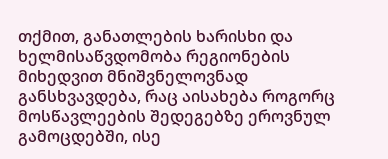თქმით, განათლების ხარისხი და ხელმისაწვდომობა რეგიონების მიხედვით მნიშვნელოვნად განსხვავდება, რაც აისახება როგორც მოსწავლეების შედეგებზე ეროვნულ გამოცდებში, ისე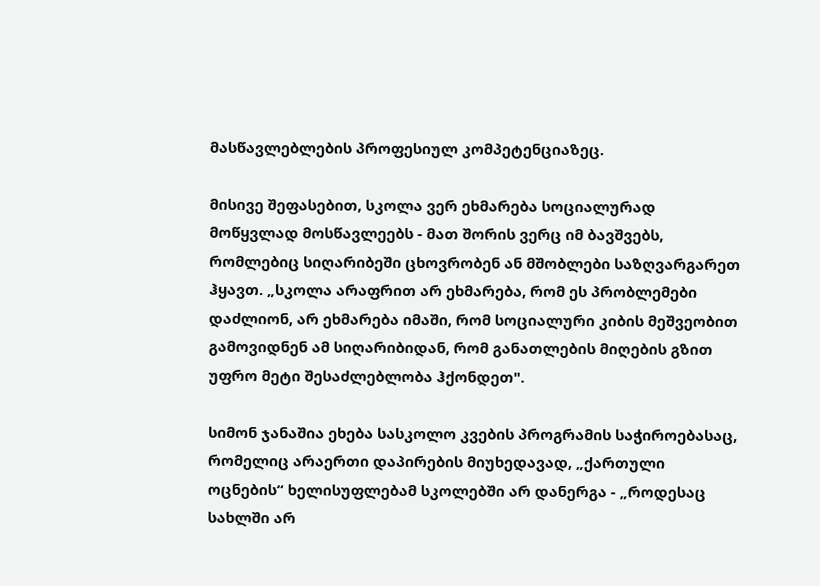მასწავლებლების პროფესიულ კომპეტენციაზეც.

მისივე შეფასებით, სკოლა ვერ ეხმარება სოციალურად მოწყვლად მოსწავლეებს - მათ შორის ვერც იმ ბავშვებს, რომლებიც სიღარიბეში ცხოვრობენ ან მშობლები საზღვარგარეთ ჰყავთ. „სკოლა არაფრით არ ეხმარება, რომ ეს პრობლემები დაძლიონ, არ ეხმარება იმაში, რომ სოციალური კიბის მეშვეობით გამოვიდნენ ამ სიღარიბიდან, რომ განათლების მიღების გზით უფრო მეტი შესაძლებლობა ჰქონდეთ".

სიმონ ჯანაშია ეხება სასკოლო კვების პროგრამის საჭიროებასაც, რომელიც არაერთი დაპირების მიუხედავად, „ქართული ოცნების“ ხელისუფლებამ სკოლებში არ დანერგა - „როდესაც სახლში არ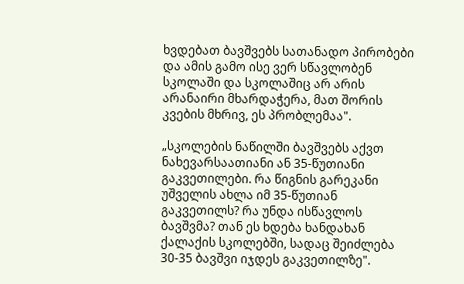ხვდებათ ბავშვებს სათანადო პირობები და ამის გამო ისე ვერ სწავლობენ სკოლაში და სკოლაშიც არ არის არანაირი მხარდაჭერა, მათ შორის კვების მხრივ, ეს პრობლემაა".

„სკოლების ნაწილში ბავშვებს აქვთ ნახევარსაათიანი ან 35-წუთიანი გაკვეთილები. რა წიგნის გარეკანი უშველის ახლა იმ 35-წუთიან გაკვეთილს? რა უნდა ისწავლოს ბავშვმა? თან ეს ხდება ხანდახან ქალაქის სკოლებში, სადაც შეიძლება 30-35 ბავშვი იჯდეს გაკვეთილზე".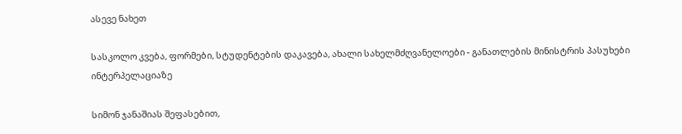ასევე ნახეთ

სასკოლო კვება, ფორმები, სტუდენტების დაკავება, ახალი სახელმძღვანელოები - განათლების მინისტრის პასუხები ინტერპელაციაზე

სიმონ ჯანაშიას შეფასებით,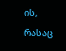ის, რასაც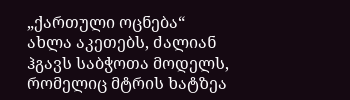„ქართული ოცნება“ ახლა აკეთებს, ძალიან ჰგავს საბჭოთა მოდელს, რომელიც მტრის ხატზეა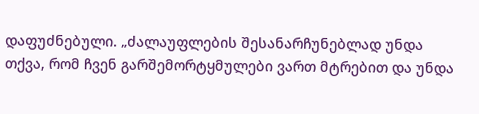დაფუძნებული. „ძალაუფლების შესანარჩუნებლად უნდა თქვა, რომ ჩვენ გარშემორტყმულები ვართ მტრებით და უნდა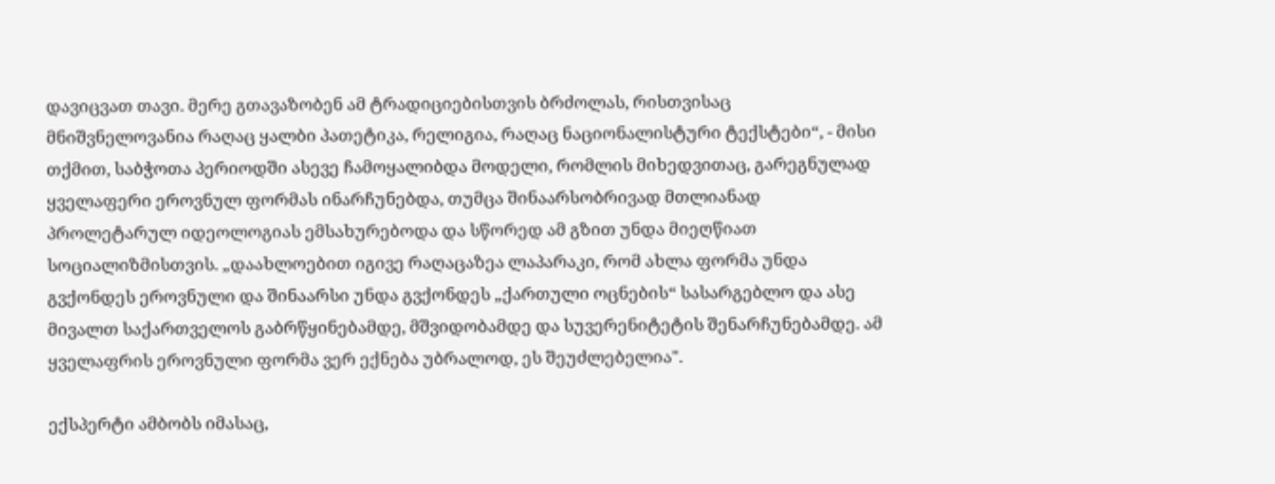დავიცვათ თავი. მერე გთავაზობენ ამ ტრადიციებისთვის ბრძოლას, რისთვისაც მნიშვნელოვანია რაღაც ყალბი პათეტიკა, რელიგია, რაღაც ნაციონალისტური ტექსტები“, - მისი თქმით, საბჭოთა პერიოდში ასევე ჩამოყალიბდა მოდელი, რომლის მიხედვითაც, გარეგნულად ყველაფერი ეროვნულ ფორმას ინარჩუნებდა, თუმცა შინაარსობრივად მთლიანად პროლეტარულ იდეოლოგიას ემსახურებოდა და სწორედ ამ გზით უნდა მიეღწიათ სოციალიზმისთვის. „დაახლოებით იგივე რაღაცაზეა ლაპარაკი, რომ ახლა ფორმა უნდა გვქონდეს ეროვნული და შინაარსი უნდა გვქონდეს „ქართული ოცნების“ სასარგებლო და ასე მივალთ საქართველოს გაბრწყინებამდე, მშვიდობამდე და სუვერენიტეტის შენარჩუნებამდე. ამ ყველაფრის ეროვნული ფორმა ვერ ექნება უბრალოდ, ეს შეუძლებელია".

ექსპერტი ამბობს იმასაც,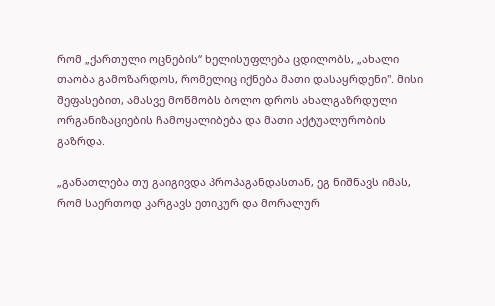რომ „ქართული ოცნების“ ხელისუფლება ცდილობს, „ახალი თაობა გამოზარდოს, რომელიც იქნება მათი დასაყრდენი". მისი შეფასებით, ამასვე მოწმობს ბოლო დროს ახალგაზრდული ორგანიზაციების ჩამოყალიბება და მათი აქტუალურობის გაზრდა.

„განათლება თუ გაიგივდა პროპაგანდასთან, ეგ ნიშნავს იმას, რომ საერთოდ კარგავს ეთიკურ და მორალურ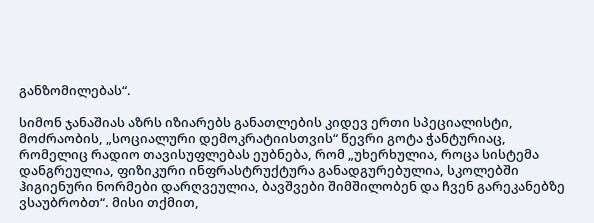განზომილებას“.

სიმონ ჯანაშიას აზრს იზიარებს განათლების კიდევ ერთი სპეციალისტი, მოძრაობის, „სოციალური დემოკრატიისთვის“ წევრი გოტა ჭანტურიაც, რომელიც რადიო თავისუფლებას ეუბნება, რომ „უხერხულია, როცა სისტემა დანგრეულია, ფიზიკური ინფრასტრუქტურა განადგურებულია, სკოლებში ჰიგიენური ნორმები დარღვეულია, ბავშვები შიმშილობენ და ჩვენ გარეკანებზე ვსაუბრობთ“. მისი თქმით,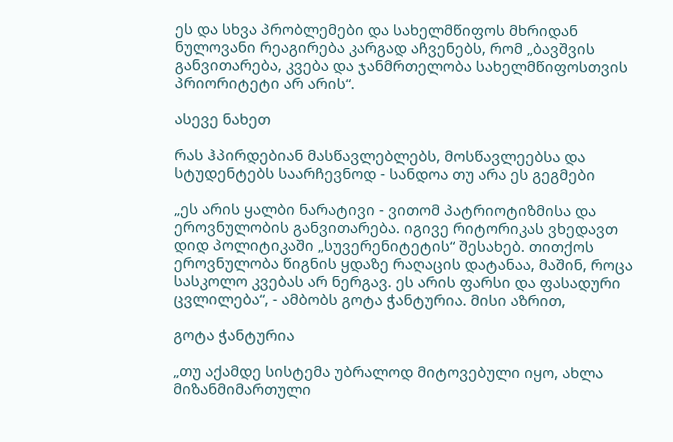ეს და სხვა პრობლემები და სახელმწიფოს მხრიდან ნულოვანი რეაგირება კარგად აჩვენებს, რომ „ბავშვის განვითარება, კვება და ჯანმრთელობა სახელმწიფოსთვის პრიორიტეტი არ არის“.

ასევე ნახეთ

რას ჰპირდებიან მასწავლებლებს, მოსწავლეებსა და სტუდენტებს საარჩევნოდ - სანდოა თუ არა ეს გეგმები

„ეს არის ყალბი ნარატივი - ვითომ პატრიოტიზმისა და ეროვნულობის განვითარება. იგივე რიტორიკას ვხედავთ დიდ პოლიტიკაში „სუვერენიტეტის“ შესახებ. თითქოს ეროვნულობა წიგნის ყდაზე რაღაცის დატანაა, მაშინ, როცა სასკოლო კვებას არ ნერგავ. ეს არის ფარსი და ფასადური ცვლილება“, - ამბობს გოტა ჭანტურია. მისი აზრით,

გოტა ჭანტურია

„თუ აქამდე სისტემა უბრალოდ მიტოვებული იყო, ახლა მიზანმიმართული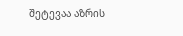შეტევაა აზრის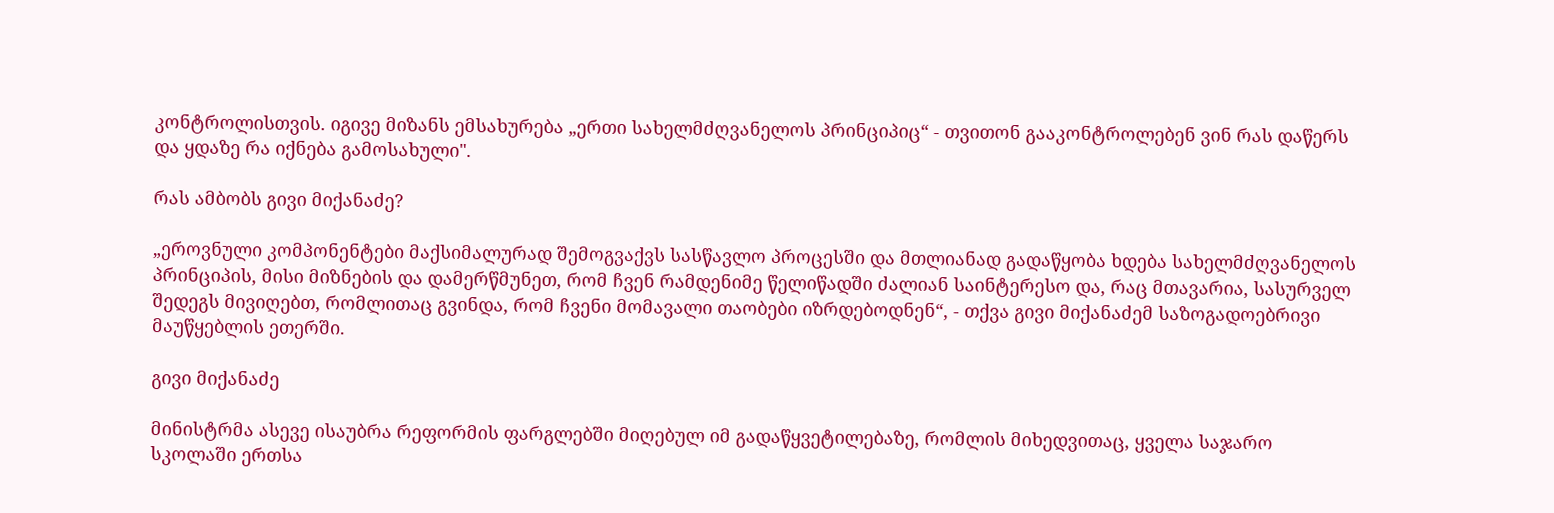კონტროლისთვის. იგივე მიზანს ემსახურება „ერთი სახელმძღვანელოს პრინციპიც“ - თვითონ გააკონტროლებენ ვინ რას დაწერს და ყდაზე რა იქნება გამოსახული".

რას ამბობს გივი მიქანაძე?

„ეროვნული კომპონენტები მაქსიმალურად შემოგვაქვს სასწავლო პროცესში და მთლიანად გადაწყობა ხდება სახელმძღვანელოს პრინციპის, მისი მიზნების და დამერწმუნეთ, რომ ჩვენ რამდენიმე წელიწადში ძალიან საინტერესო და, რაც მთავარია, სასურველ შედეგს მივიღებთ, რომლითაც გვინდა, რომ ჩვენი მომავალი თაობები იზრდებოდნენ“, - თქვა გივი მიქანაძემ საზოგადოებრივი მაუწყებლის ეთერში.

გივი მიქანაძე

მინისტრმა ასევე ისაუბრა რეფორმის ფარგლებში მიღებულ იმ გადაწყვეტილებაზე, რომლის მიხედვითაც, ყველა საჯარო სკოლაში ერთსა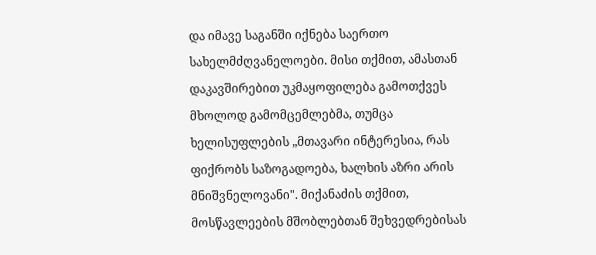და იმავე საგანში იქნება საერთო სახელმძღვანელოები. მისი თქმით, ამასთან დაკავშირებით უკმაყოფილება გამოთქვეს მხოლოდ გამომცემლებმა, თუმცა ხელისუფლების „მთავარი ინტერესია, რას ფიქრობს საზოგადოება, ხალხის აზრი არის მნიშვნელოვანი". მიქანაძის თქმით, მოსწავლეების მშობლებთან შეხვედრებისას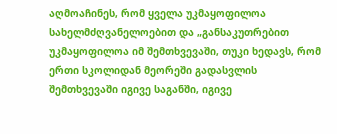აღმოაჩინეს, რომ ყველა უკმაყოფილოა სახელმძღვანელოებით და „განსაკუთრებით უკმაყოფილოა იმ შემთხვევაში, თუკი ხედავს, რომ ერთი სკოლიდან მეორეში გადასვლის შემთხვევაში იგივე საგანში, იგივე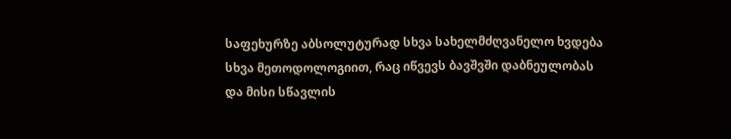საფეხურზე აბსოლუტურად სხვა სახელმძღვანელო ხვდება სხვა მეთოდოლოგიით, რაც იწვევს ბავშვში დაბნეულობას და მისი სწავლის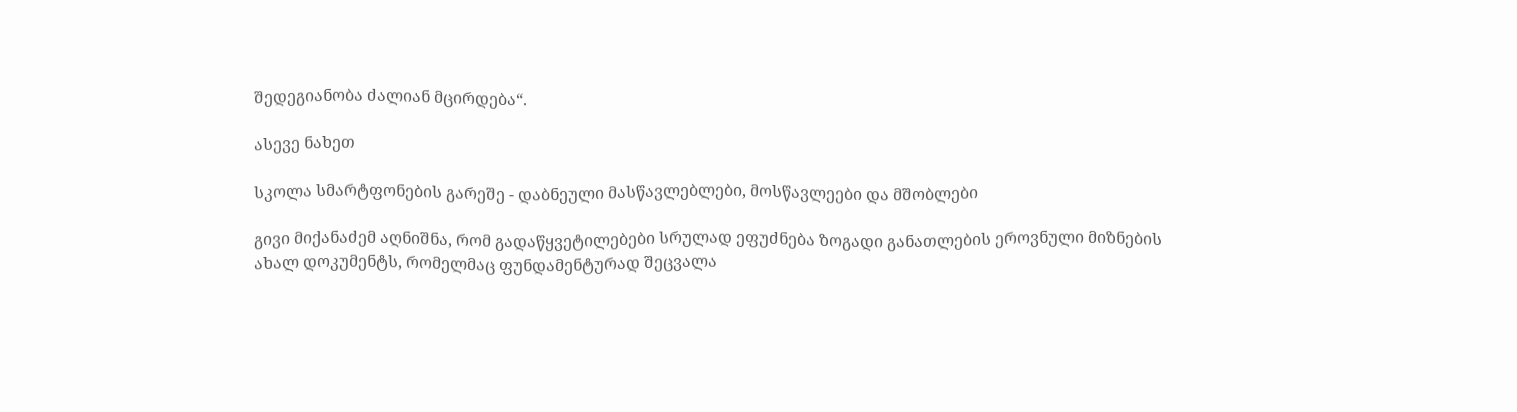შედეგიანობა ძალიან მცირდება“.

ასევე ნახეთ

სკოლა სმარტფონების გარეშე - დაბნეული მასწავლებლები, მოსწავლეები და მშობლები

გივი მიქანაძემ აღნიშნა, რომ გადაწყვეტილებები სრულად ეფუძნება ზოგადი განათლების ეროვნული მიზნების ახალ დოკუმენტს, რომელმაც ფუნდამენტურად შეცვალა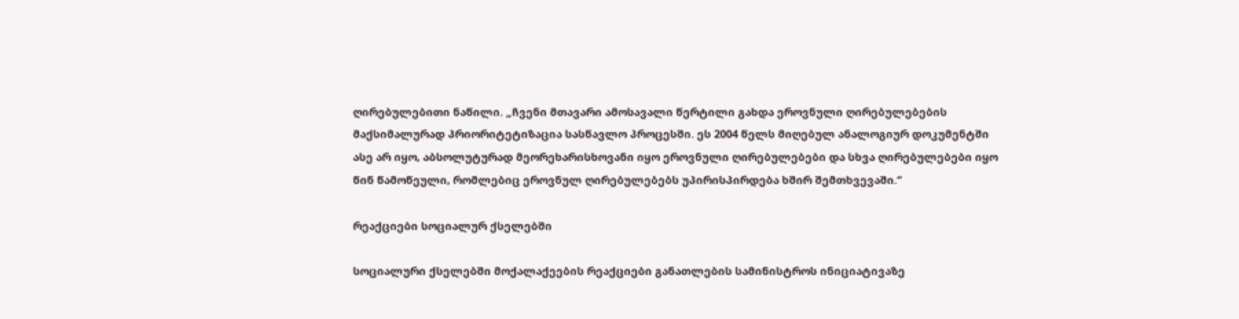ღირებულებითი ნაწილი. „ჩვენი მთავარი ამოსავალი წერტილი გახდა ეროვნული ღირებულებების მაქსიმალურად პრიორიტეტიზაცია სასწავლო პროცესში. ეს 2004 წელს მიღებულ ანალოგიურ დოკუმენტში ასე არ იყო, აბსოლუტურად მეორეხარისხოვანი იყო ეროვნული ღირებულებები და სხვა ღირებულებები იყო წინ წამოწეული, რომლებიც ეროვნულ ღირებულებებს უპირისპირდება ხშირ შემთხვევაში.“

რეაქციები სოციალურ ქსელებში

სოციალური ქსელებში მოქალაქეების რეაქციები განათლების სამინისტროს ინიციატივაზე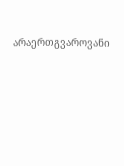არაერთგვაროვანი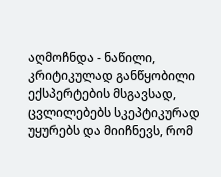აღმოჩნდა - ნაწილი, კრიტიკულად განწყობილი ექსპერტების მსგავსად, ცვლილებებს სკეპტიკურად უყურებს და მიიჩნევს, რომ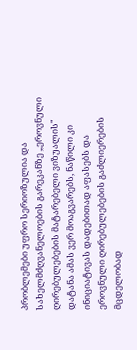პრობლემები უფრო სერიოზულია და სახელმძღვანელოების გარეკანზე „ეროვნული ღირებულებების მატარებელი ვიზუალის" დატანა ამას ვერ მოაგვარებს, ნაწილი კი ინიციატივას დადებითად აფასებს და ეროვნული ღირებულებების გაძლიერების მცდელობად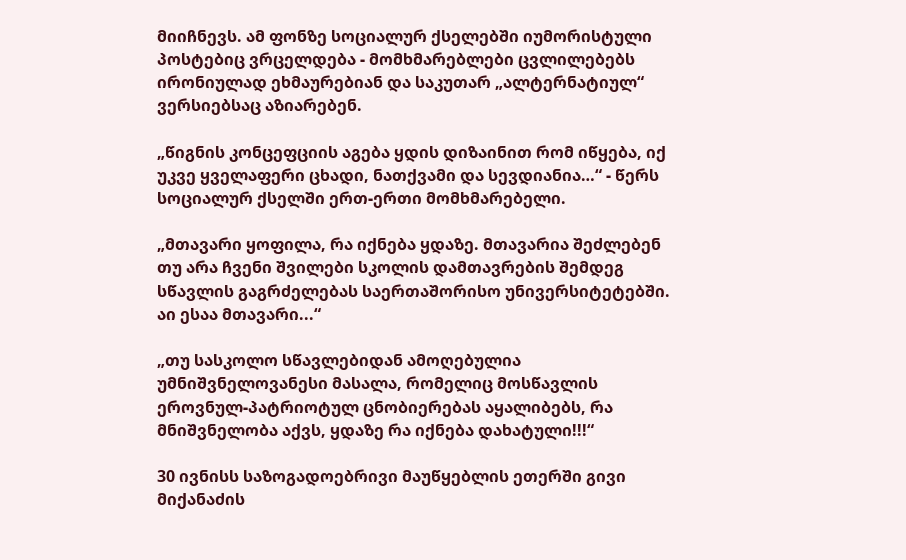მიიჩნევს. ამ ფონზე სოციალურ ქსელებში იუმორისტული პოსტებიც ვრცელდება - მომხმარებლები ცვლილებებს ირონიულად ეხმაურებიან და საკუთარ „ალტერნატიულ“ ვერსიებსაც აზიარებენ.

„წიგნის კონცეფციის აგება ყდის დიზაინით რომ იწყება, იქ უკვე ყველაფერი ცხადი, ნათქვამი და სევდიანია…“ - წერს სოციალურ ქსელში ერთ-ერთი მომხმარებელი.

„მთავარი ყოფილა, რა იქნება ყდაზე. მთავარია შეძლებენ თუ არა ჩვენი შვილები სკოლის დამთავრების შემდეგ სწავლის გაგრძელებას საერთაშორისო უნივერსიტეტებში. აი ესაა მთავარი...“

„თუ სასკოლო სწავლებიდან ამოღებულია უმნიშვნელოვანესი მასალა, რომელიც მოსწავლის ეროვნულ-პატრიოტულ ცნობიერებას აყალიბებს, რა მნიშვნელობა აქვს, ყდაზე რა იქნება დახატული!!!“

30 ივნისს საზოგადოებრივი მაუწყებლის ეთერში გივი მიქანაძის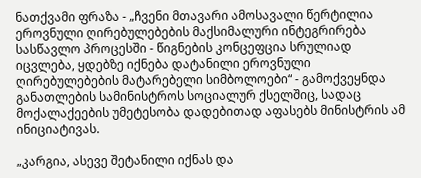ნათქვამი ფრაზა - „ჩვენი მთავარი ამოსავალი წერტილია ეროვნული ღირებულებების მაქსიმალური ინტეგრირება სასწავლო პროცესში - წიგნების კონცეფცია სრულიად იცვლება, ყდებზე იქნება დატანილი ეროვნული ღირებულებების მატარებელი სიმბოლოები“ - გამოქვეყნდა განათლების სამინისტროს სოციალურ ქსელშიც, სადაც მოქალაქეების უმეტესობა დადებითად აფასებს მინისტრის ამ ინიციატივას.

„კარგია, ასევე შეტანილი იქნას და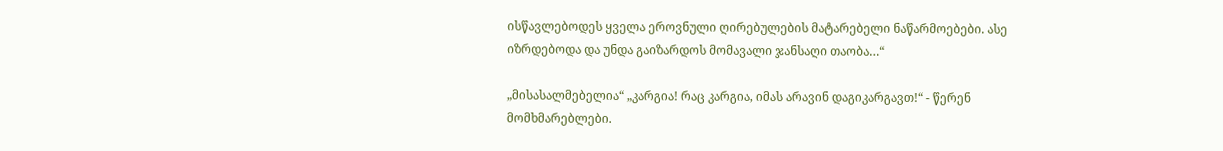ისწავლებოდეს ყველა ეროვნული ღირებულების მატარებელი ნაწარმოებები. ასე იზრდებოდა და უნდა გაიზარდოს მომავალი ჯანსაღი თაობა…“

„მისასალმებელია“ „კარგია! რაც კარგია, იმას არავინ დაგიკარგავთ!“ - წერენ მომხმარებლები.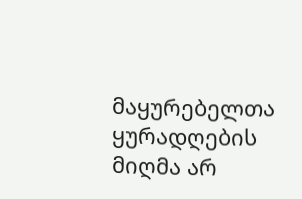მაყურებელთა ყურადღების მიღმა არ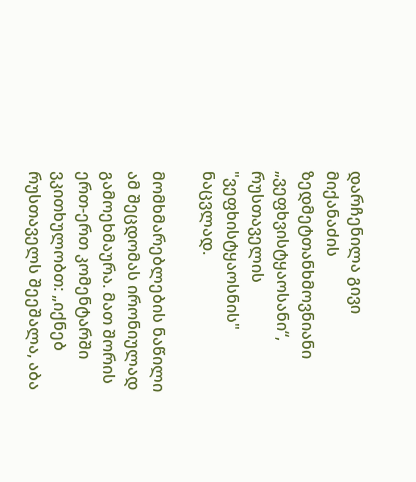დარჩენილა გივი მიქანაძის ზედმეტთანხმოვნიანი „ვეფხვისტყაოსანი“, რუსთაველის "ვეფხისტყაოსნის" ნაცვლად.

მომხმარებლების ნაწილი ამ შეცდომას ირონიულად გამოეხმაურა. მათ შორის ერთ-ერთ კომენტარში ვკითხულობთ: „იქნებ რუსთაველს შეეშალა, აბა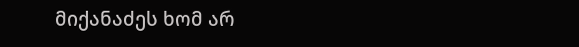მიქანაძეს ხომ არ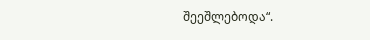შეეშლებოდა“.